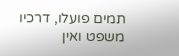תמים פועלו, דרכיו משפט ואין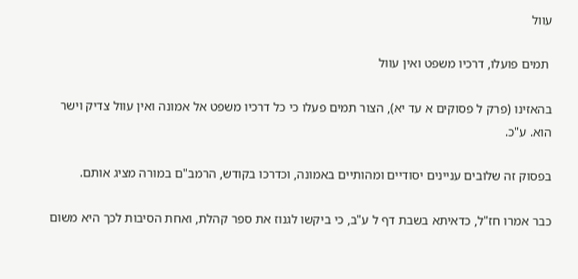עוול

 תמים פועלו, דרכיו משפט ואין עוול

בהאזינו (פרק ל פסוקים א עד יא), הצור תמים פעלו כי כל דרכיו משפט אל אמונה ואין עוול צדיק וישר הוא. ע"כ.

בפסוק זה שלובים עניינים יסודיים ומהותיים באמונה, וכדרכו בקודש, הרמב"ם במורה מציג אותם.

כבר אמרו חז"ל, כדאיתא בשבת דף ל ע"ב, כי ביקשו לגנוז את ספר קהלת, ואחת הסיבות לכך היא משום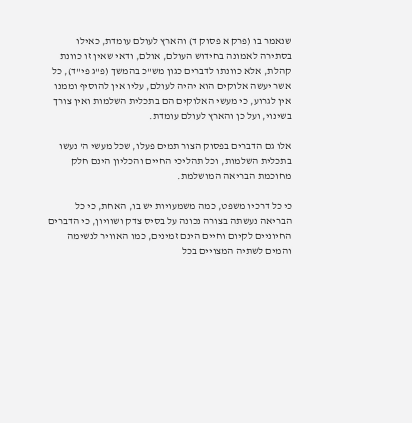שנאמר בו (פרק א פסוק ד) והארץ לעולם עומדת, כאילו בסתירה לאמונה בחידוש העולם, אולם, ודאי שאין זו כוונת קהלת, אלא כוונתו לדברים כגון מש"כ בהמשך (פ"ג פי"ד), כל אשר יעשה אלוקים הוא יהיה לעולם, עליו אין להוסיף וממנו אין לגרוע, כי מעשי האלוקים הם בתכלית השלמות ואין צורך בשינוי, ועל כן והארץ לעולם עומדת.

אלו גם הדברים בפסוק הצור תמים פעלו, שכל מעשי ה' נעשו בתכלית השלמות, וכל תהליכי החיים והכליון הינם חלק מחוכמת הבריאה המושלמת.

כי כל דרכיו משפט, כמה משמעויות יש בו, האחת, כי כל הבריאה נעשתה בצורה נכונה על בסיס צדק ושוויון, כי הדברים החיוניים לקיום וחיים הינם זמינים, כמו האוויר לנשימה והמים לשתיה המצויים בכל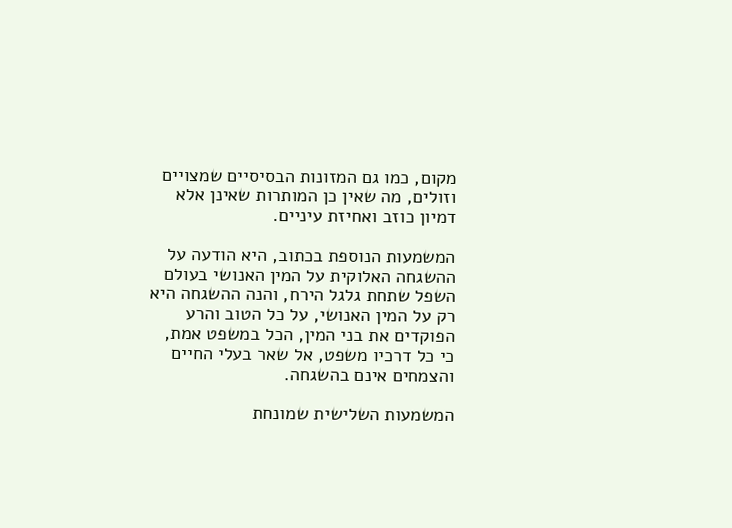מקום, כמו גם המזונות הבסיסיים שמצויים וזולים, מה שאין כן המותרות שאינן אלא דמיון כוזב ואחיזת עיניים.

המשמעות הנוספת בכתוב, היא הודעה על ההשגחה האלוקית על המין האנושי בעולם השפל שתחת גלגל הירח, והנה ההשגחה היא רק על המין האנושי, על כל הטוב והרע הפוקדים את בני המין, הכל במשפט אמת, כי כל דרכיו משפט, אל שאר בעלי החיים והצמחים אינם בהשגחה.

המשמעות השלישית שמונחת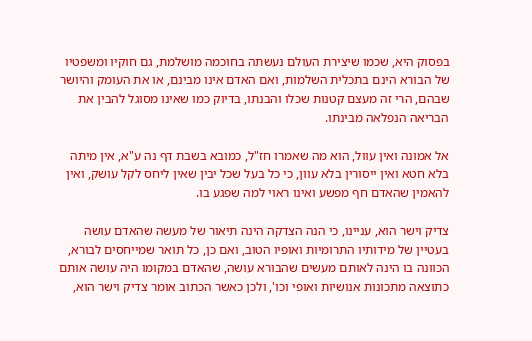בפסוק היא, שכמו שיצירת העולם נעשתה בחוכמה מושלמת, גם חוקיו ומשפטיו של הבורא הינם בתכלית השלמות, ואם האדם אינו מבינם, או את העומק והיושר שבהם, הרי זה מעצם קטנות שכלו והבנתו, בדיוק כמו שאינו מסוגל להבין את הבריאה הנפלאה מבינתו.

אל אמונה ואין עוול, הוא מה שאמרו חז"ל, כמובא בשבת דף נה ע"א, אין מיתה בלא חטא ואין ייסורין בלא עוון, כי כל בעל שכל יבין שאין ליחס לקל עושק, ואין להאמין שהאדם חף מפשע ואינו ראוי למה שפגע בו.

צדיק וישר הוא, עניינו, כי הנה הצדקה הינה תיאור של מעשה שהאדם עושה בעטיין של מידותיו התרומיות ואופיו הטוב, ואם כן, כל תואר שמייחסים לבורא, הכוונה בו הינה לאותם מעשים שהבורא עושה, שהאדם במקומו היה עושה אותם כתוצאה מתכונות אנושיות ואופי וכו', ולכן כאשר הכתוב אומר צדיק וישר הוא,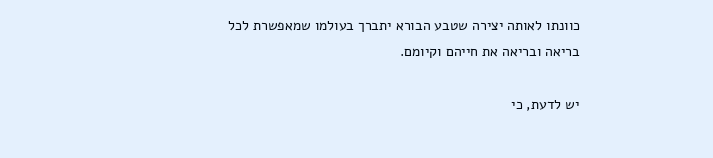כוונתו לאותה יצירה שטבע הבורא יתברך בעולמו שמאפשרת לכל בריאה ובריאה את חייהם וקיומם.

יש לדעת, כי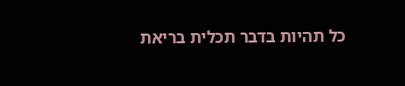כל תהיות בדבר תכלית בריאת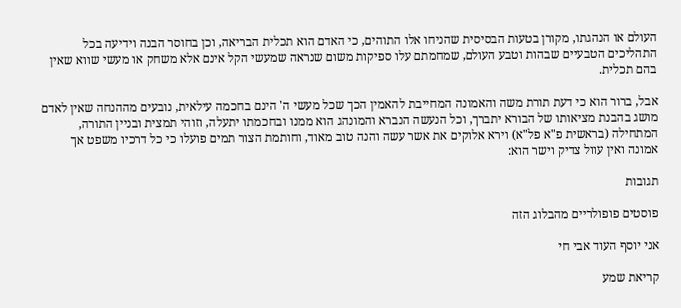העולם או הנהגתו, מקורן בטעות הבסיסית שהניחו אלו התוהים, כי האדם הוא תכלית הבריאה, וכן בחוסר הבנה וידיעה בכל התהליכים הטבעיים שבהות וטבע העולם, שמחמתם עלו ספיקות משום שנראה שמעשי הקל אינם אלא משחק או מעשי שווא שאין בהם תכלית.

אבל, ברור הוא כי דעת תורת משה והאמונה המחייבת להאמין הכך שכל מעשי ה' הינם בחכמה עילאית, נובעים מההנחה שאין לאדם מושג בהבנת מציאותו של הבורא יתברך, וכל הנעשה הנברא והמונהג הוא ממנו ובחכמתו יתעלה, וזוהי תמצית ובניין התורה, המתחילה (בראשית פ"א פל"א) וירא אלוקים את אשר עשה והנה טוב מאוד, וחותמת הצור תמים פועלו כי כל דרכיו משפט אך אמונה ואין עוול צדיק וישר הוא:

תגובות

פוסטים פופולריים מהבלוג הזה

אני יוסף העוד אבי חי

קריאת שמע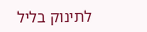לתינוק בליל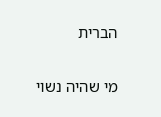הברית

מי שהיה נשוי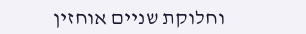וחלוקת שניים אוחזין